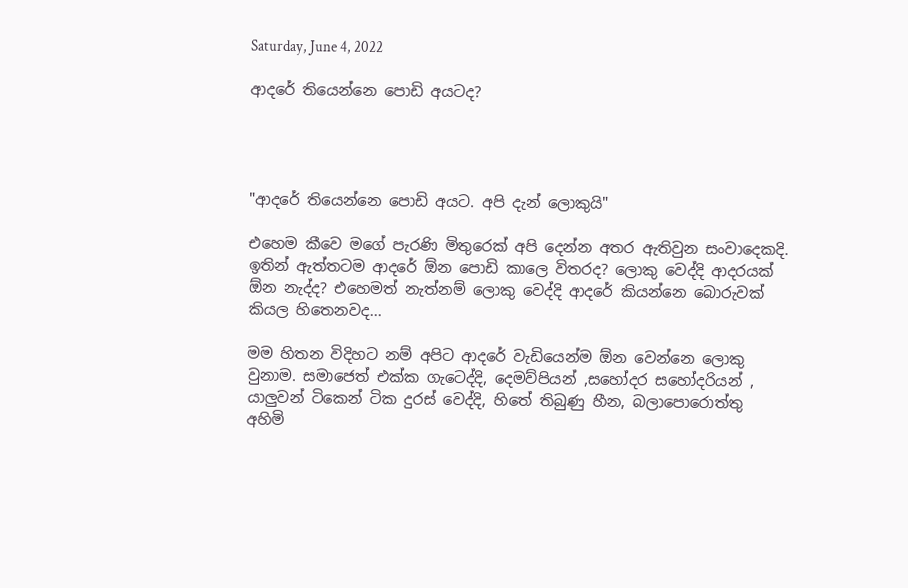Saturday, June 4, 2022

ආදරේ තියෙන්නෙ පොඩි අයටද?




"ආදරේ තියෙන්නෙ පොඩි අයට. අපි දැන් ලොකුයි"

එහෙම කීවෙ මගේ පැරණි මිතුරෙක් අපි දෙන්න අතර ඇතිවුන සංවාදෙකදි. ඉතින් ඇත්තටම ආදරේ ඕන පොඩි කාලෙ විතරද? ලොකු වෙද්දි ආදරයක් ඕන නැද්ද? එහෙමත් නැත්නම් ලොකු වෙද්දි ආදරේ කියන්නෙ බොරුවක් කියල හිතෙනවද...

මම හිතන විදිහට නම් අපිට ආදරේ වැඩියෙන්ම ඕන වෙන්නෙ ලොකු වුනාම. සමාජෙත් එක්ක ගැටෙද්දි, දෙමව්පියන් ,සහෝදර සහෝදරියන් , යාලුවන් ටිකෙන් ටික දුරස් වෙද්දි, හිතේ තිබුණු හීන, බලාපොරොත්තු අහිමි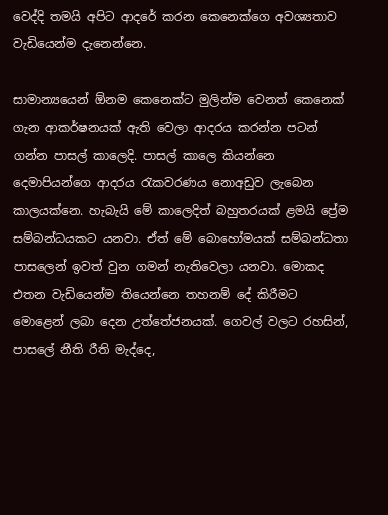වෙද්දි තමයි අපිට ආදරේ කරන කෙනෙක්ගෙ අවශ්‍යතාව වැඩියෙන්ම දැනෙන්නෙ.

සාමාන්‍යයෙන් ඕනම කෙනෙක්ට මුලින්ම වෙනත් කෙනෙක් ගැන ආකර්ෂනයක් ඇති වෙලා ආදරය කරන්න පටන් ගන්න පාසල් කාලෙදි. පාසල් කාලෙ කියන්නෙ දෙමාපියන්ගෙ ආදරය රැකවරණය නොඅඩුව ලැබෙන කාලයක්නෙ. හැබැයි මේ කාලෙදිත් බහුතරයක් ළමයි ප්‍රේම සම්බන්ධයකට යනවා. ඒත් මේ බොහෝමයක් සම්බන්ධතා පාසලෙන් ඉවත් වුන ගමන් නැතිවෙලා යනවා. මොකද එතන වැඩියෙන්ම තියෙන්නෙ තහනම් දේ කිරීමට මොළෙන් ලබා දෙන උත්තේජනයක්. ගෙවල් වලට රහසින්, පාසලේ නීති රීති මැද්දෙ,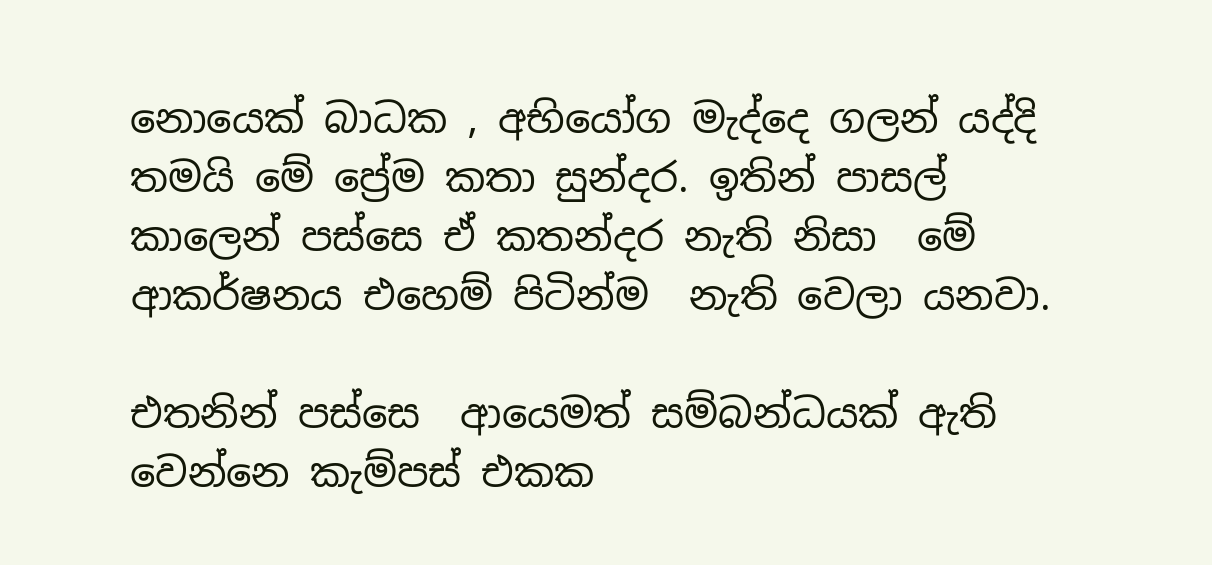නොයෙක් බාධක , අභියෝග මැද්දෙ ගලන් යද්දි තමයි මේ ප්‍රේම කතා සුන්දර. ඉතින් පාසල් කාලෙන් පස්සෙ ඒ කතන්දර නැති නිසා  මේ ආකර්ෂනය එහෙම් පිටින්ම  නැති වෙලා යනවා.

එතනින් පස්සෙ  ආයෙමත් සම්බන්ධයක් ඇති වෙන්නෙ කැම්පස් එකක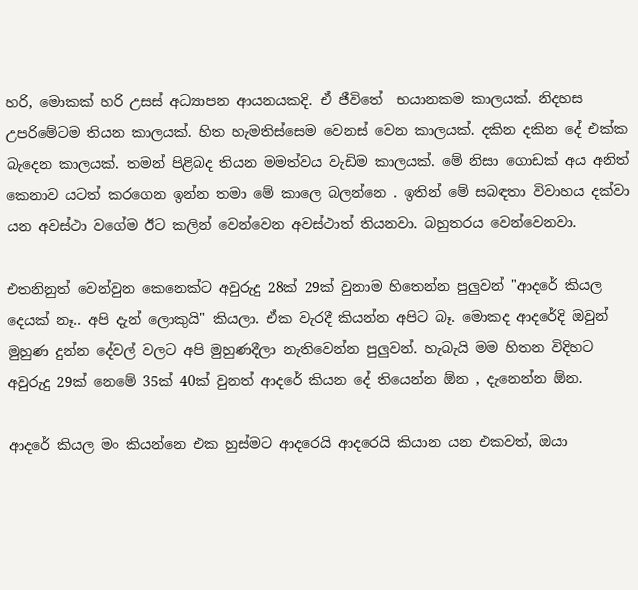හරි, මොකක් හරි උසස් අධ්‍යාපන ආයනයකදි. ඒ ජීවිතේ  භයානකම කාලයක්. නිදහස උපරිමේටම තියන කාලයක්. හිත හැමතිස්සෙම වෙනස් වෙන කාලයක්. දකින දකින දේ එක්ක බැදෙන කාලයක්. තමන් පිළිබද තියන මමත්වය වැඩිම කාලයක්. මේ නිසා ගොඩක් අය අනිත් කෙනාව යටත් කරගෙන ඉන්න තමා මේ කාලෙ බලන්නෙ . ඉතින් මේ සබඳතා විවාහය දක්වා යන අවස්ථා වගේම ඊට කලින් වෙන්වෙන අවස්ථාත් තියනවා. බහුතරය වෙන්වෙනවා.

එතනිනුත් වෙන්වුන කෙනෙක්ට අවුරුදු 28ක් 29ක් වුනාම හිතෙන්න පුලුවන් "ආදරේ කියල දෙයක් නෑ.. අපි දැන් ලොකුයි" කියලා. ඒක වැරදී කියන්න අපිට බෑ. මොකද ආදරේදි ඔවුන්  මුහුණ දුන්න දේවල් වලට අපි මුහුණදීලා නැතිවෙන්න පුලුවන්. හැබැයි මම හිතන විදිහට අවුරුදු 29ක් නෙමේ 35ක් 40ක් වුනත් ආදරේ කියන දේ තියෙන්න ඕන , දැනෙන්න ඕන.

ආදරේ කියල මං කියන්නෙ එක හුස්මට ආදරෙයි ආදරෙයි කියාන යන එකවත්, ඔයා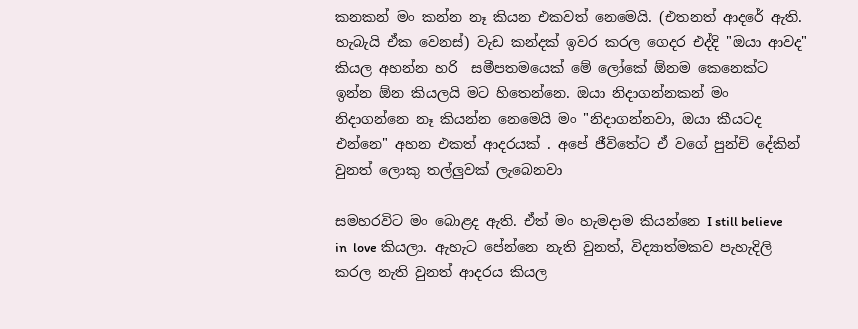කනකන් මං කන්න නෑ කියන එකවත් නෙමෙයි. (එතනත් ආදරේ ඇති. හැබැයි ඒක වෙනස්) වැඩ කන්දක් ඉවර කරල ගෙදර එද්දි "ඔයා ආවද" කියල අහන්න හරි  සමීපතමයෙක් මේ ලෝකේ ඕනම කෙනෙක්ට ඉන්න ඕන කියලයි මට හිතෙන්නෙ. ඔයා නිදාගන්නකන් මං නිදාගන්නෙ නෑ කියන්න නෙමෙයි මං "නිදාගන්නවා, ඔයා කීයටද එන්නෙ" අහන එකත් ආදරයක් . අපේ ජීවිතේට ඒ වගේ පුන්චි දේකින් වුනත් ලොකු තල්ලුවක් ලැබෙනවා

සමහරවිට මං බොළද ඇති. ඒත් මං හැමදාම කියන්නෙ I still believe in  love කියලා. ඇහැට පේන්නෙ නැති වුනත්, විද්‍යාත්මකව පැහැදිලි කරල නැති වුනත් ආදරය කියල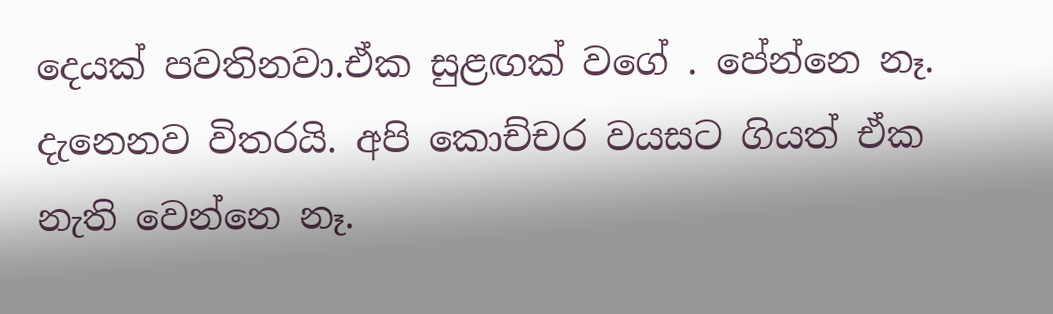දෙයක් පවතිනවා.ඒක සුළඟක් වගේ . පේන්නෙ නෑ. දැනෙනව විතරයි. අපි කොච්චර වයසට ගියත් ඒක නැති වෙන්නෙ නෑ.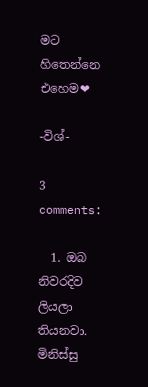මට හිතෙන්නෙ එහෙම❤

-විශ්-

3 comments:

  1. ඔබ නිවරදිව ලියලා තියනවා. මිනිස්සු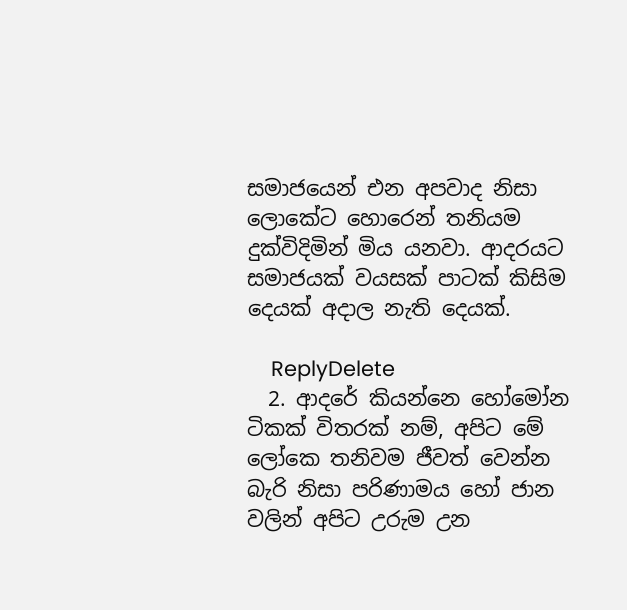සමාජයෙන් එන අපවාද නිසා ලොකේට හොරෙන් තනියම දුක්විදිමින් මිය යනවා. ආදරයට සමාජයක් වයසක් පාටක් කිසිම දෙයක් අදාල නැති දෙයක්.

    ReplyDelete
  2. ආදරේ කියන්නෙ හෝමෝන ටිකක් විතරක් නම්, අපිට මේ ලෝකෙ තනිවම ජීවත් වෙන්න බැරි නිසා පරිණාමය හෝ ජාන වලින් අපිට උරුම උන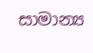සාමාන්‍ය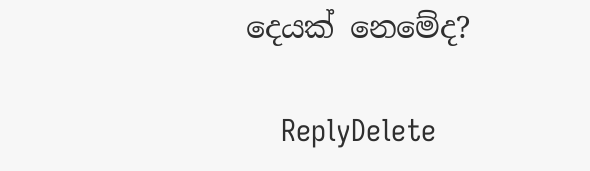දෙයක් නෙමේද?

    ReplyDelete